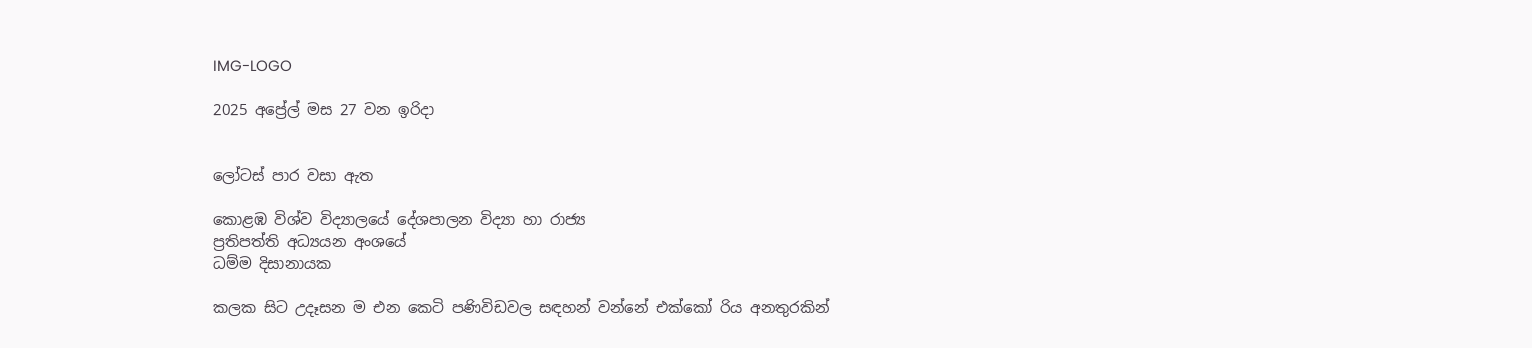IMG-LOGO

2025 අප්‍රේල් මස 27 වන ඉරිදා


ලෝටස් පාර වසා ඇත

කොළඹ විශ්ව විද්‍යාලයේ දේශපාලන විද්‍යා හා රාජ්‍ය
ප්‍රතිපත්ති අධ්‍යයන අංශයේ
ධම්ම දිසානායක

කලක සිට උදෑසන ම එන කෙටි පණිවිඩවල සඳහන් වන්නේ එක්කෝ රිය අනතුරකින්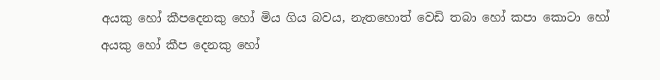අයකු හෝ කීපදෙනකු හෝ මිය ගිය බවය, නැතහොත් වෙඩි තබා හෝ කපා කොටා හෝ අයකු හෝ කීප දෙනකු හෝ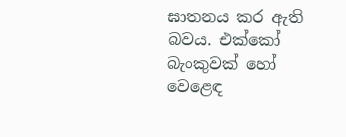ඝාතනය කර ඇති බවය. එක්කෝ බැංකුවක් හෝ වෙළෙඳ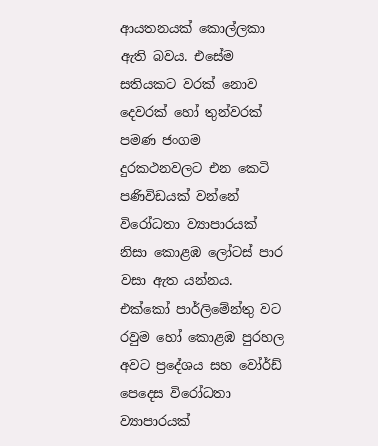ආයතනයක් කොල්ලකා ඇති බවය. එසේම සතියකට වරක් නොව දෙවරක් හෝ තුන්වරක් පමණ ජංගම දුරකථනවලට එන කෙටි පණිවිඩයක් වන්නේ විරෝධතා ව්‍යාපාරයක් නිසා කොළඹ ලෝටස් පාර වසා ඇත යන්නය. එක්කෝ පාර්ලිමේන්තු වට රවුම හෝ කොළඹ පුරහල අවට ප්‍රදේශය සහ වෝර්ඩ් පෙදෙස විරෝධතා ව්‍යාපාරයක්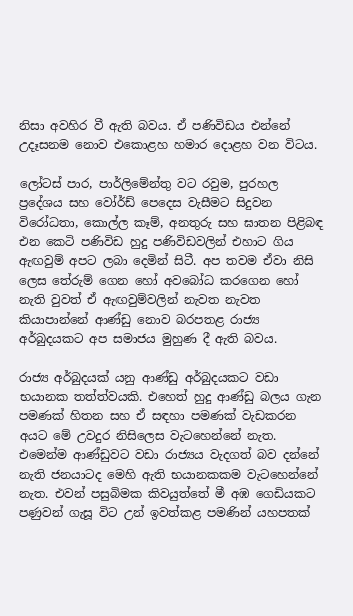නිසා අවහිර වී ඇති බවය. ඒ පණිවිඩය එන්නේ උදෑසනම නොව එකොළහ හමාර දොළහ වන විටය.

ලෝටස් පාර, පාර්ලිමේන්තු වට රවුම, පුරහල ප්‍රදේශය සහ වෝර්ඩ් පෙදෙස වැසීමට සිදුවන විරෝධතා, කොල්ල කෑම්, අනතුරු සහ ඝාතන පිළිබඳ එන කෙටි පණිවිඩ හුදු පණිවිඩවලින් එහාට ගිය ඇඟවුම් අපට ලබා දෙමින් සිටී. අප තවම ඒවා නිසි ලෙස තේරුම් ගෙන හෝ අවබෝධ කරගෙන හෝ නැති වුවත් ඒ ඇඟවුම්වලින් නැවත නැවත කියාපාන්නේ ආණ්ඩු නොව බරපතළ රාජ්‍ය අර්බුදයකට අප සමාජය මුහුණ දී ඇති බවය.

රාජ්‍ය අර්බුදයක් යනු ආණ්ඩු අර්බුදයකට වඩා භයානක තත්ත්වයකි. එහෙත් හුදු ආණ්ඩු බලය ගැන පමණක් හිතන සහ ඒ සඳහා පමණක් වැඩකරන අයට මේ උවදුර නිසිලෙස වැටහෙන්නේ නැත. එමෙන්ම ආණ්ඩුවට වඩා රාජ්‍යය වැදගත් බව දන්නේ නැති ජනයාටද මෙහි ඇති භයානකකම වැටහෙන්නේ නැත. එවන් පසුබිමක කිවයුත්තේ මී අඹ ගෙඩියකට පණුවන් ගැසූ විට උන් ඉවත්කළ පමණින් යහපතක්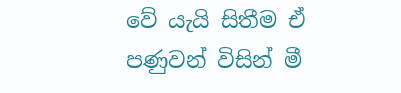වේ යැයි සිතීම ඒ පණුවන් විසින් මී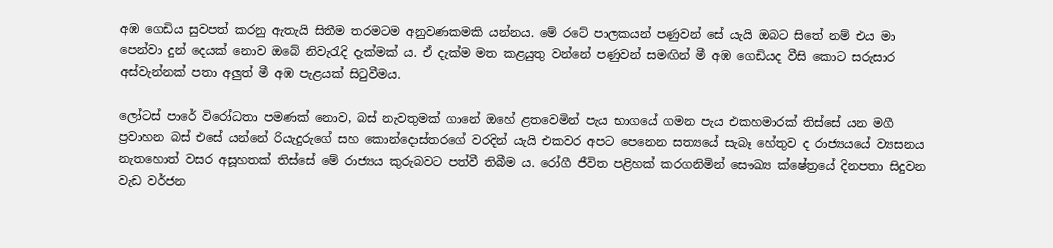අඹ ගෙඩිය සුවපත් කරනු ඇතැයි සිතීම තරමටම අනුවණකමකි යන්නය. මේ රටේ පාලකයන් පණුවන් සේ යැයි ඔබට සිතේ නම් එය මා පෙන්වා දුන් දෙයක් නොව ඔබේ නිවැරැදි දැක්මක් ය. ඒ දැක්ම මත කළයුතු වන්නේ පණුවන් සමඟින් මී අඹ ගෙඩියද වීසි කොට සරුසාර අස්වැන්නක් පතා අලුත් මී අඹ පැළයක් සිටුවීමය.

ලෝටස් පාරේ විරෝධතා පමණක් නොව, බස් නැවතුමක් ගානේ ඔහේ ළතවෙමින් පැය භාගයේ ගමන පැය එකහමාරක් තිස්සේ යන මගී ප්‍රවාහන බස් එසේ යන්නේ රියැදුරුගේ සහ කොන්දොස්තරගේ වරදින් යැයි එකවර අපට පෙනෙන සත්‍යයේ සැබෑ හේතුව ද රාජ්‍යයයේ ව්‍යසනය නැතහොත් වසර අසූහතක් තිස්සේ මේ රාජ්‍යය කුරුබවට පත්වී තිබීම ය. රෝගී ජීවිත පළිහක් කරගනිමින් සෞඛ්‍ය ක්ෂේත්‍රයේ දිනපතා සිදුවන වැඩ වර්ජන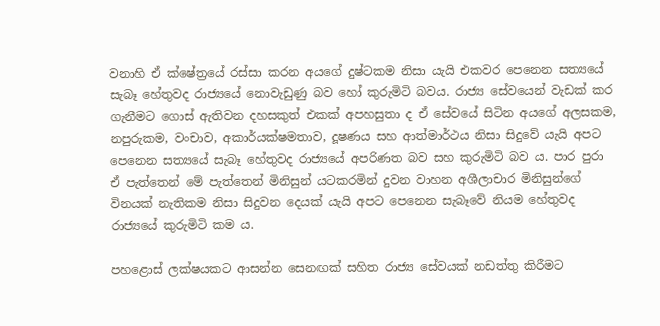වනාහි ඒ ක්ෂේත්‍රයේ රස්සා කරන අයගේ දුෂ්ටකම නිසා යැයි එකවර පෙනෙන සත්‍යයේ සැබෑ හේතුවද රාජ්‍යයේ නොවැඩුණු බව හෝ කුරුමිටි බවය. රාජ්‍ය සේවයෙන් වැඩක් කර ගැනීමට ගොස් ඇතිවන දහසකුත් එකක් අපහසුතා ද ඒ සේවයේ සිටින අයගේ අලසකම, නපුරුකම, වංචාව, අකාර්යක්ෂමතාව, දූෂණය සහ ආත්මාර්ථය නිසා සිදුවේ යැයි අපට පෙනෙන සත්‍යයේ සැබෑ හේතුවද රාජ්‍යයේ අපරිණත බව සහ කුරුමිටි බව ය. පාර පුරා ඒ පැත්තෙන් මේ පැත්තෙන් මිනිසුන් යටකරමින් දුවන වාහන අශීලාචාර මිනිසුන්ගේ විනයක් නැතිකම නිසා සිදුවන දෙයක් යැයි අපට පෙනෙන සැබෑවේ නියම හේතුවද රාජ්‍යයේ කුරුමිටි කම ය.

පහළොස් ලක්ෂයකට ආසන්න සෙනඟක් සහිත රාජ්‍ය සේවයක් නඩත්තු කිරීමට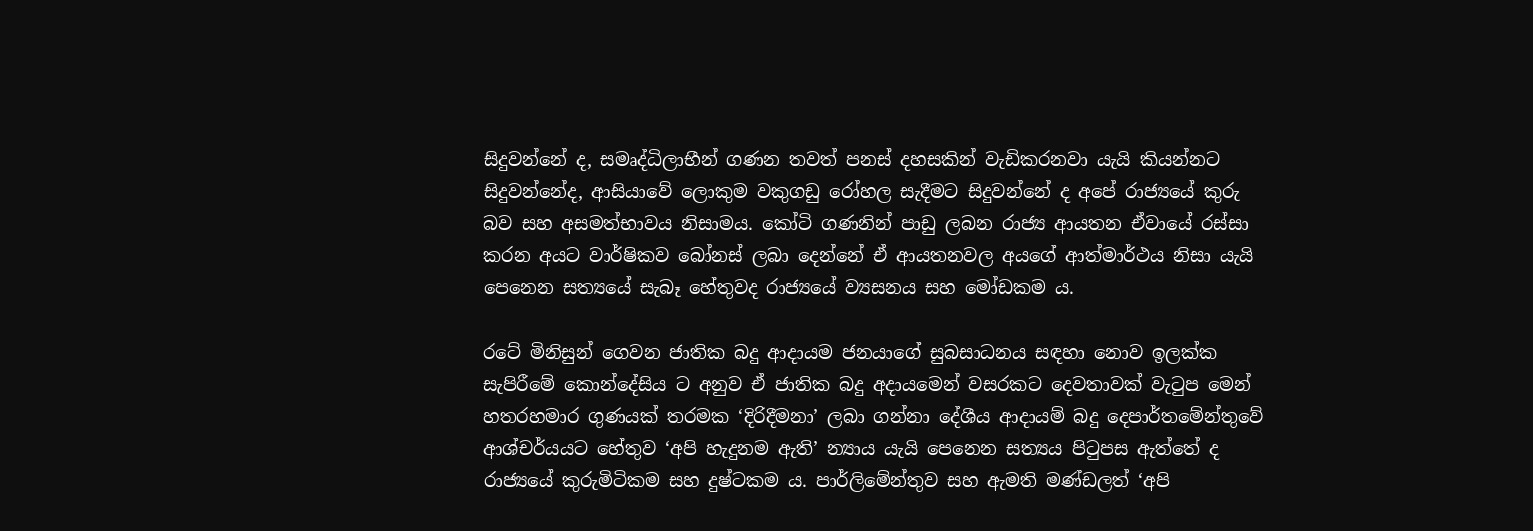සිදුවන්නේ ද, සමෘද්ධිලාභීන් ගණන තවත් පනස් දහසකින් වැඩිකරනවා යැයි කියන්නට සිදුවන්නේද, ආසියාවේ ලොකුම වකුගඩු රෝහල සැදීමට සිදුවන්නේ ද අපේ රාජ්‍යයේ කුරු බව සහ අසමත්භාවය නිසාමය. කෝටි ගණනින් පාඩු ලබන රාජ්‍ය ආයතන ඒවායේ රස්සා කරන අයට වාර්ෂිකව බෝනස් ලබා දෙන්නේ ඒ ආයතනවල අයගේ ආත්මාර්ථය නිසා යැයි පෙනෙන සත්‍යයේ සැබෑ හේතුවද රාජ්‍යයේ ව්‍යසනය සහ මෝඩකම ය.

රටේ මිනිසුන් ගෙවන ජාතික බදු ආදායම ජනයාගේ සුබසාධනය සඳහා නොව ඉලක්ක සැපිරීමේ කොන්දේසිය ට අනුව ඒ ජාතික බදු අදායමෙන් වසරකට දෙවතාවක් වැටුප මෙන් හතරහමාර ගුණයක් තරමක ‘දිරිදීමනා’ ලබා ගන්නා දේශීය ආදායම් බදු දෙපාර්තමේන්තුවේ ආශ්චර්යයට හේතුව ‘අපි හැදුනම ඇති’ න්‍යාය යැයි පෙනෙන සත්‍යය පිටුපස ඇත්තේ ද රාජ්‍යයේ කුරුමිටිකම සහ දුෂ්ටකම ය. පාර්ලිමේන්තුව සහ ඇමති මණ්ඩලත් ‘අපි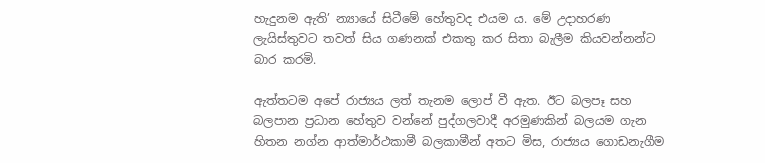හැදුනම ඇති’ න්‍යායේ සිටීමේ හේතුවද එයම ය. මේ උදාහරණ ලැයිස්තුවට තවත් සිය ගණනක් එකතු කර සිතා බැලීම කියවන්නන්ට බාර කරමි.

ඇත්තටම අපේ රාජ්‍යය ලත් තැනම ලොප් වී ඇත. ඊට බලපෑ සහ බලපාන ප්‍රධාන හේතුව වන්නේ පුද්ගලවාදී අරමුණකින් බලයම ගැන හිතන නග්න ආත්මාර්ථකාමී බලකාමීන් අතට මිස, රාජ්‍යය ගොඩනැගීම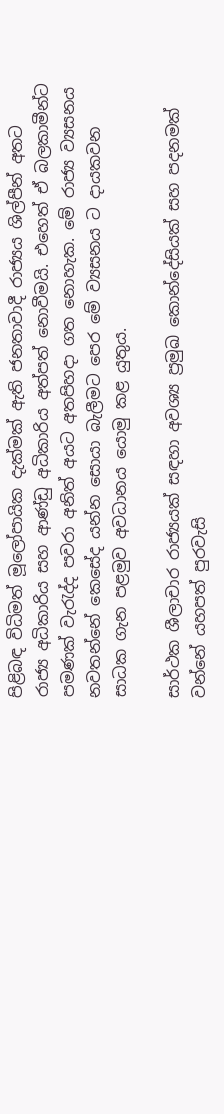පිළිබඳ විධිමත් මූලෝපායික දැක්මක් ඇති ජනතාවාදී රාජ්‍යය ශිල්පීන් අතට රාජ්‍ය අධිකාරිය සහ ආණ්ඩු අධිකාරිය අත්පත් නොවීමයි. එහෙත් ඒ බලකාමීන්ට පමණක් වැරැද්ද පවරා අනිත් අයට අතපිහදා ගත නොහැක. මේ රාජ්‍ය ව්‍යසනය නවතන්නේ කෙසේද යන්න සොයා බැලීමට පෙර මේ ව්‍යසනය ට දායකවන සාධක ගැන පළමුව අවධානය යොමු කළ යුතුය.

සාර්ථක ශීලාචාර රාජ්‍යයක් සඳහා අවශ්‍ය ප්‍රමුඛ කොන්දේසියක් සහ පදනමක් වන්නේ යහපත් පුරවැසි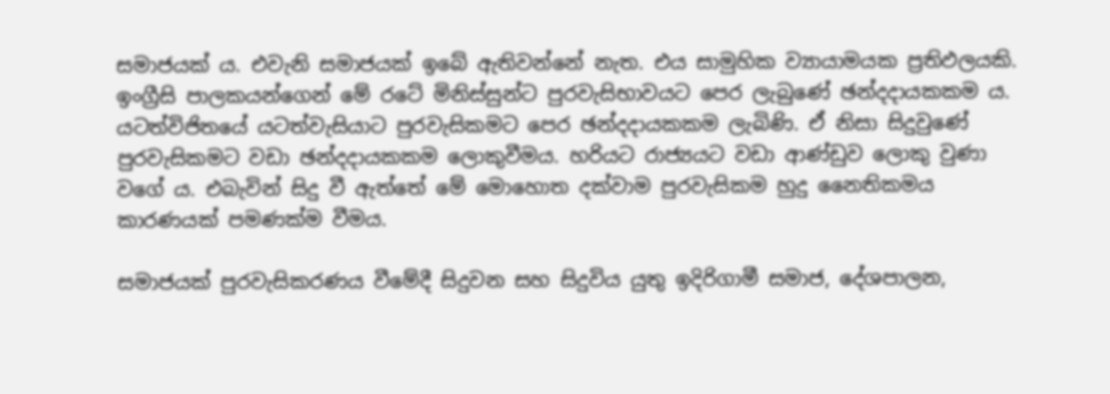සමාජයක් ය. එවැනි සමාජයක් ඉබේ ඇතිවන්නේ නැත. එය සාමුහික ව්‍යායාමයක ප්‍රතිඵලයකි. ඉංග්‍රීසි පාලකයන්ගෙන් මේ රටේ මිනිස්සුන්ට පුරවැසිභාවයට පෙර ලැබුණේ ඡන්දදායකකම ය. යටත්විජිතයේ යටත්වැසියාට පුරවැසිකමට පෙර ඡන්දදායකකම ලැබිණි. ඒ නිසා සිදුවුණේ පුරවැසිකමට වඩා ඡන්දදායකකම ලොකුවීමය. හරියට රාජ්‍යයට වඩා ආණ්ඩුව ලොකු වුණා වගේ ය. එබැවින් සිදු වී ඇත්තේ මේ මොහොත දක්වාම පුරවැසිකම හුදු නෛතිකමය කාරණයක් පමණක්ම වීමය.

සමාජයක් පුරවැසිකරණය වීමේදී සිදුවන සහ සිදුවිය යුතු ඉදිරිගාමී සමාජ, දේශපාලන,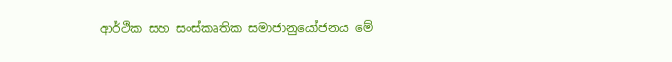ආර්ථික සහ සංස්කෘතික සමාජානුයෝජනය මේ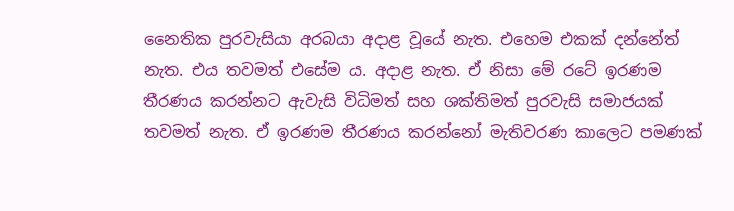නෛතික පුරවැසියා අරබයා අදාළ වූයේ නැත. එහෙම එකක් දන්නේත් නැත. එය තවමත් එසේම ය. අදාළ නැත. ඒ නිසා මේ රටේ ඉරණම තීරණය කරන්නට ඇවැසි විධිමත් සහ ශක්තිමත් පුරවැසි සමාජයක් තවමත් නැත. ඒ ඉරණම තීරණය කරන්නෝ මැතිවරණ කාලෙට පමණක්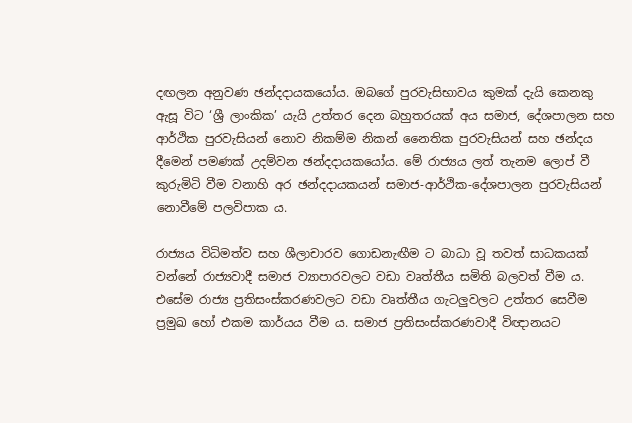දඟලන අනුවණ ඡන්දදායකයෝය. ඔබගේ පුරවැසිභාවය කුමක් දැයි කෙනකු ඇසූ විට ‘ශ්‍රී ලාංකික’ යැයි උත්තර දෙන බහුතරයක් අය සමාජ, දේශපාලන සහ ආර්ථික පුරවැසියන් නොව නිකම්ම නිකන් නෛතික පුරවැසියන් සහ ඡන්දය දීමෙන් පමණක් උදම්වන ඡන්දදායකයෝය. මේ රාජ්‍යය ලත් තැනම ලොප් වී කුරුමිටි වීම වනාහි අර ඡන්දදායකයන් සමාජ-ආර්ථික-දේශපාලන පුරවැසියන් නොවීමේ පලවිපාක ය.

රාජ්‍යය විධිමත්ව සහ ශීලාචාරව ගොඩනැඟීම ට බාධා වූ තවත් සාධකයක් වන්නේ රාජ්‍යවාදී සමාජ ව්‍යාපාරවලට වඩා වෘත්තීය සමිති බලවත් වීම ය. එසේම රාජ්‍ය ප්‍රතිසංස්කරණවලට වඩා වෘත්තීය ගැටලුවලට උත්තර සෙවීම ප්‍රමුඛ හෝ එකම කාර්යය වීම ය. සමාජ ප්‍රතිසංස්කරණවාදී විඥානයට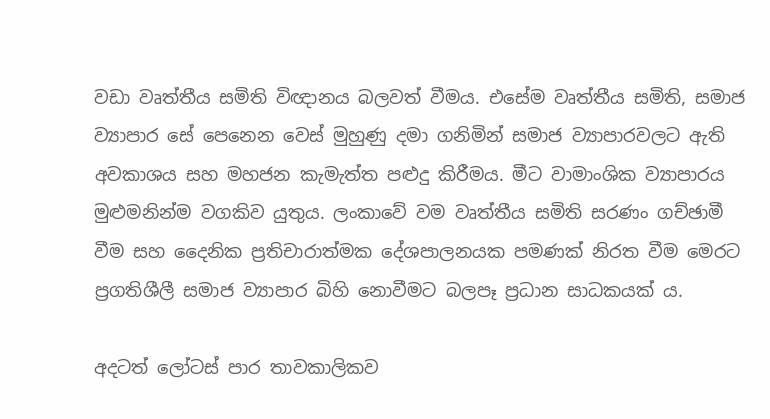වඩා වෘත්තීය සමිති විඥානය බලවත් වීමය. එසේම වෘත්තීය සමිති, සමාජ ව්‍යාපාර සේ පෙනෙන වෙස් මුහුණු දමා ගනිමින් සමාජ ව්‍යාපාරවලට ඇති අවකාශය සහ මහජන කැමැත්ත පළුදු කිරීමය. මීට වාමාංශික ව්‍යාපාරය මුළුමනින්ම වගකිව යුතුය. ලංකාවේ වම වෘත්තීය සමිති සරණං ගච්ඡාමී වීම සහ දෛනික ප්‍රතිචාරාත්මක දේශපාලනයක පමණක් නිරත වීම මෙරට ප්‍රගතිශීලී සමාජ ව්‍යාපාර බිහි නොවීමට බලපෑ ප්‍රධාන සාධකයක් ය.

අදටත් ලෝටස් පාර තාවකාලිකව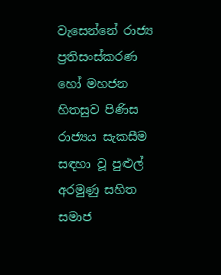වැසෙන්නේ රාජ්‍ය ප්‍රතිසංස්කරණ හෝ මහජන හිතසුව පිණිස රාජ්‍යය සැකසීම සඳහා වූ පුළුල් අරමුණු සහිත සමාජ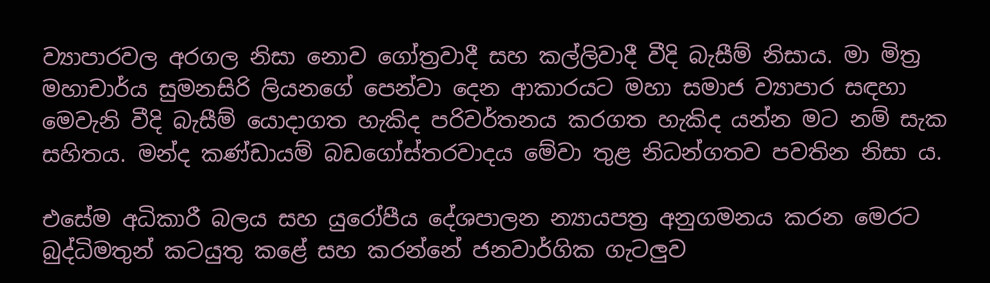ව්‍යාපාරවල අරගල නිසා නොව ගෝත්‍රවාදී සහ කල්ලිවාදී වීදි බැසීම් නිසාය. මා මිත්‍ර මහාචාර්ය සුමනසිරි ලියනගේ පෙන්වා දෙන ආකාරයට මහා සමාජ ව්‍යාපාර සඳහා මෙවැනි වීදි බැසීම් යොදාගත හැකිද පරිවර්තනය කරගත හැකිද යන්න මට නම් සැක සහිතය. මන්ද කණ්ඩායම් බඩගෝස්තරවාදය මේවා තුළ නිධන්ගතව පවතින නිසා ය.

එසේම අධිකාරී බලය සහ යුරෝපීය දේශපාලන න්‍යායපත්‍ර අනුගමනය කරන මෙරට බුද්ධිමතුන් කටයුතු කළේ සහ කරන්නේ ජනවාර්ගික ගැටලුව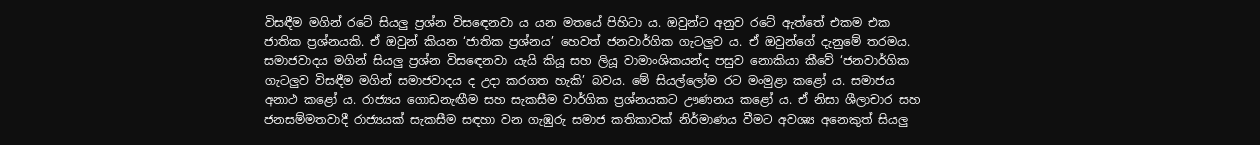විසඳීම මගින් රටේ සියලු ප්‍රශ්න විසඳෙනවා ය යන මතයේ පිහිටා ය. ඔවුන්ට අනුව රටේ ඇත්තේ එකම එක ජාතික ප්‍රශ්නයකි. ඒ ඔවුන් කියන ‘ජාතික ප්‍රශ්නය’ හෙවත් ජනවාර්ගික ගැටලුව ය. ඒ ඔවුන්ගේ දැනුමේ තරමය. සමාජවාදය මගින් සියලු ප්‍රශ්න විසඳෙනවා යැයි කියූ සහ ලියූ වාමාංශිකයන්ද පසුව නොකියා කීවේ ‘ජනවාර්ගික ගැටලුව විසඳීම මගින් සමාජවාදය ද උදා කරගත හැකි’ බවය. මේ සියල්ලෝම රට මංමුළා කළෝ ය. සමාජය අනාථ කළෝ ය. රාජ්‍යය ගොඩනැඟීම සහ සැකසීම වාර්ගික ප්‍රශ්නයකට ඌණනය කළෝ ය. ඒ නිසා ශීලාචාර සහ ජනසම්මතවාදී රාජ්‍යයක් සැකසීම සඳහා වන ගැඹුරු සමාජ කතිකාවක් නිර්මාණය වීමට අවශ්‍ය අනෙකුත් සියලු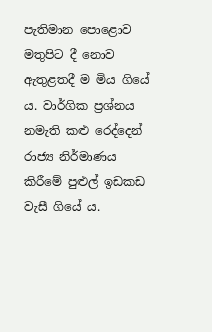පැතිමාන පොළොව මතුපිට දී නොව ඇතුළතදී ම මිය ගියේ ය. වාර්ගික ප්‍රශ්නය නමැති කළු රෙද්දෙන් රාජ්‍ය නිර්මාණය කිරීමේ පුළුල් ඉඩකඩ වැසී ගියේ ය.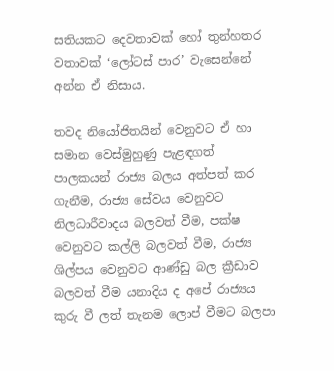සතියකට දෙවතාවක් හෝ තුන්හතර වතාවක් ‘ලෝටස් පාර’ වැසෙන්නේ අන්න ඒ නිසාය.

තවද නියෝජිතයින් වෙනුවට ඒ හා සමාන වෙස්මුහුණු පැළඳගත් පාලකයන් රාජ්‍ය බලය අත්පත් කර ගැනීම, රාජ්‍ය සේවය වෙනුවට නිලධාරීවාදය බලවත් වීම, පක්ෂ වෙනුවට කල්ලි බලවත් වීම, රාජ්‍ය ශිල්පය වෙනුවට ආණ්ඩු බල ක්‍රීඩාව බලවත් වීම යනාදිය ද අපේ රාජ්‍යය කුරු වී ලත් තැනම ලොප් වීමට බලපා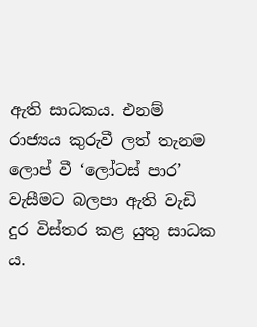ඇති සාධකය. එනම් රාජ්‍යය කුරුවී ලත් තැනම ලොප් වී ‘ලෝටස් පාර’ වැසීමට බලපා ඇති වැඩි දුර විස්තර කළ යුතු සාධක ය.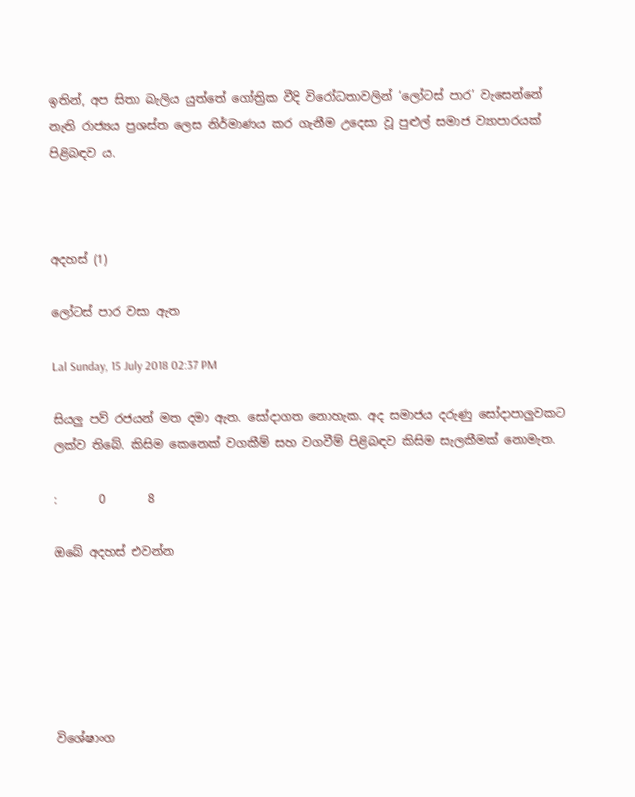ඉතින්, අප සිතා බැලිය යුත්තේ ගෝත්‍රික වීදි විරෝධතාවලින් ‘ලෝටස් පාර’ වැසෙන්නේ නැති රාජ්‍යය ප්‍රශස්ත ලෙස නිර්මාණය කර ගැනීම උදෙසා වූ පුළුල් සමාජ ව්‍යාපාරයක් පිළිබඳව ය.



අදහස් (1)

ලෝටස් පාර වසා ඇත

Lal Sunday, 15 July 2018 02:37 PM

සියලු පව් රජයන් මත දමා ඇත. සෝදාගත නොහැක. අද සමාජය දරුණු සෝදාපාලුවකට ලක්ව තිබේ. කිසිම කෙනෙක් වගකීම් සහ වගවීම් පිළිබඳව කිසිම සැලකීමක් නොමැත.

:       0       8

ඔබේ අදහස් එවන්න






විශේෂාංග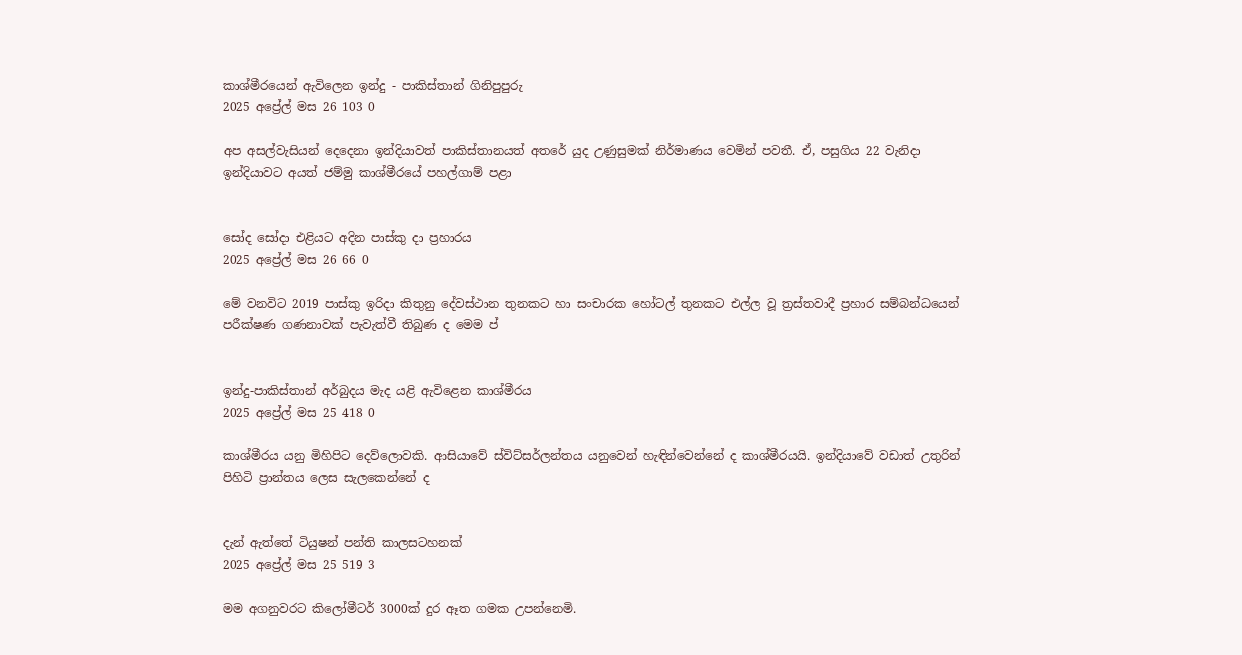කාශ්මීරයෙන් ඇවිලෙන ඉන්දු - පාකිස්තාන් ගිනිපුපුරු
2025 අප්‍රේල් මස 26 103 0

අප අසල්වැසියන් දෙදෙනා ඉන්දියාවත් පාකිස්තානයත් අතරේ යුද උණුසුමක් නිර්මාණය වෙමින් පවතී. ඒ, පසුගිය 22 වැනිදා ඉන්දියාවට අයත් ජම්මු කාශ්මීරයේ පහල්ගාම් පළා


සෝද සෝදා එළියට අදින පාස්කු දා ප්‍රහාරය
2025 අප්‍රේල් මස 26 66 0

මේ වනවිට 2019 පාස්කු ඉරිදා කිතුනු දේවස්ථාන තුනකට හා සංචාරක හෝටල් තුනකට එල්ල වූ ත්‍රස්තවාදී ප්‍රහාර සම්බන්ධයෙන් පරීක්ෂණ ගණනාවක් පැවැත්වී තිබුණ ද මෙම ප්‍


ඉන්දු-පාකිස්තාන් අර්බුදය මැද යළි ඇවිළෙන කාශ්මීරය
2025 අප්‍රේල් මස 25 418 0

කාශ්මීරය යනු මිහිපිට දෙව්ලොවකි. ආසියාවේ ස්විට්සර්ලන්තය යනුවෙන් හැඳින්වෙන්නේ ද කාශ්මීරයයි. ඉන්දියාවේ වඩාත් උතුරින් පිහිටි ප්‍රාන්තය ලෙස සැලකෙන්නේ ද


දැන් ඇත්තේ ටියුෂන් පන්ති කාලසටහනක්
2025 අප්‍රේල් මස 25 519 3

මම අගනුවරට කිලෝමීටර් 3000ක් දුර ඈත ගමක උපන්නෙමි.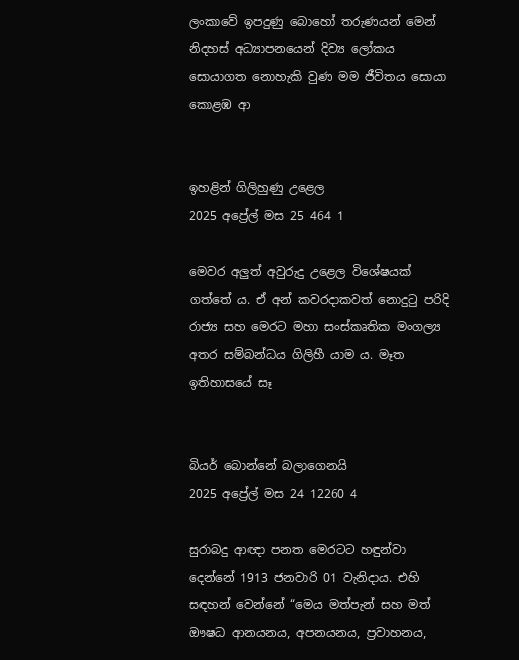ලංකාවේ ඉපදුණු බොහෝ තරුණයන් මෙන් නිදහස් අධ්‍යාපනයෙන් දිව්‍ය ලෝකය සොයාගත නොහැකි වුණ මම ජීවිතය සොයා කොළඹ ආ


ඉහළින් ගිලිහුණු උළෙල
2025 අප්‍රේල් මස 25 464 1

මෙවර අලු‍ත් අවුරුදු උළෙල විශේෂයක් ගත්තේ ය. ඒ අන් කවරදාකවත් නොදුටු පරිදි රාජ්‍ය සහ මෙරට මහා සංස්කෘතික මංගල්‍ය අතර සම්බන්ධය ගිලිහී යාම ය. මෑත ඉතිහාසයේ සෑ


බියර් බොන්නේ බලාගෙනයි
2025 අප්‍රේල් මස 24 12260 4

සුරාබදු ආඥා පනත මෙරටට හඳුන්වා දෙන්නේ 1913 ජනවාරි 01 වැනිදාය. එහි සඳහන් වෙන්නේ “මෙය මත්පැන් සහ මත් ඖෂධ ආනයනය, අපනයනය, ප්‍රවාහනය,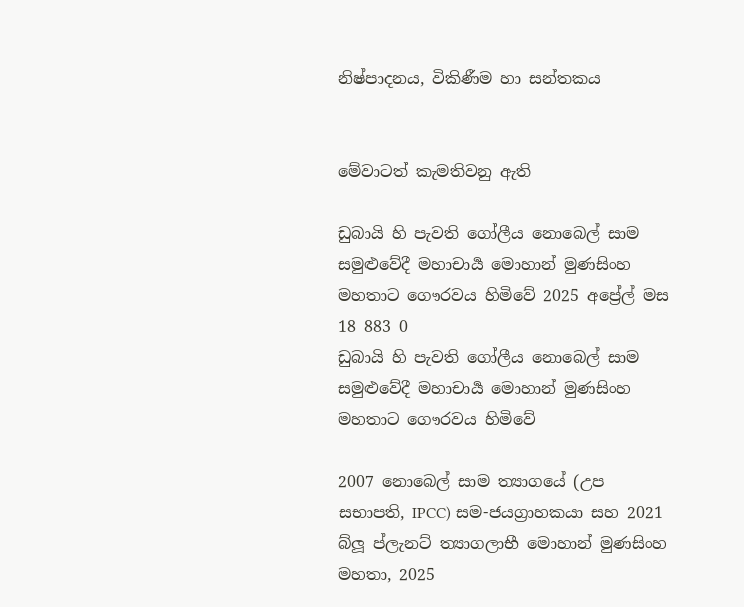නිෂ්පාදනය, විකිණීම හා සන්තකය


මේවාටත් කැමතිවනු ඇති

ඩුබායි හි පැවති ගෝලීය නොබෙල් සාම සමුළුවේදී මහාචාර්‍ය මොහාන් මුණසිංහ මහතාට ගෞරවය හිමිවේ 2025 අප්‍රේල් මස 18 883 0
ඩුබායි හි පැවති ගෝලීය නොබෙල් සාම සමුළුවේදී මහාචාර්‍ය මොහාන් මුණසිංහ මහතාට ගෞරවය හිමිවේ

2007 නොබෙල් සාම ත්‍යාගයේ (උප සභාපති, IPCC) සම-ජයග්‍රාහකයා සහ 2021 බ්ලූ ප්ලැනට් ත්‍යාගලාභී මොහාන් මුණසිංහ මහතා, 2025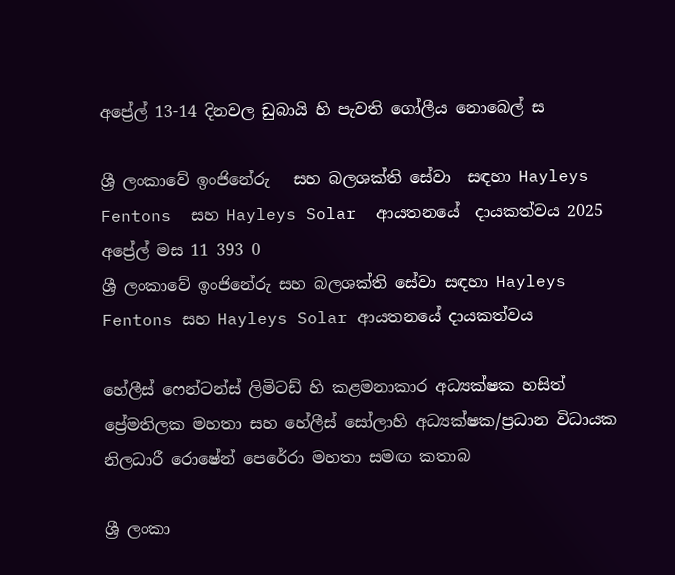අප්‍රේල් 13-14 දිනවල ඩුබායි හි පැවති ගෝලීය නොබෙල් ස

ශ්‍රී ලංකාවේ ඉංජිනේරු   සහ බලශක්ති සේවා  සඳහා Hayleys Fentons  සහ Hayleys Solar  ආයතනයේ  දායකත්වය 2025 අප්‍රේල් මස 11 393 0
ශ්‍රී ලංකාවේ ඉංජිනේරු සහ බලශක්ති සේවා සඳහා Hayleys Fentons සහ Hayleys Solar ආයතනයේ දායකත්වය

හේලීස් ෆෙන්ටන්ස් ලිමිටඩ් හි කළමනාකාර අධ්‍යක්ෂක හසිත් ප්‍රේමතිලක මහතා සහ හේලීස් සෝලාහි අධ්‍යක්ෂක/ප්‍රධාන විධායක නිලධාරී රොෂේන් පෙරේරා මහතා සමඟ කතාබ

ශ්‍රී ලංකා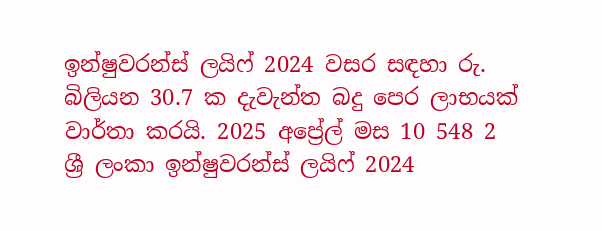ඉන්ෂුවරන්ස් ලයිෆ් 2024 වසර සඳහා රු. බිලියන 30.7 ක දැවැන්ත බදු පෙර ලාභයක් වාර්තා කරයි. 2025 අප්‍රේල් මස 10 548 2
ශ්‍රී ලංකා ඉන්ෂුවරන්ස් ලයිෆ් 2024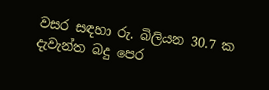වසර සඳහා රු. බිලියන 30.7 ක දැවැන්ත බදු පෙර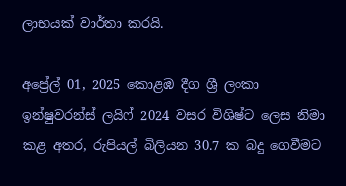ලාභයක් වාර්තා කරයි.

අප්‍රේල් 01, 2025 කොළඹ දීග ශ්‍රී ලංකා ඉන්ෂුවරන්ස් ලයිෆ් 2024 වසර විශිෂ්ට ලෙස නිමා කළ අතර, රුපියල් බිලියන 30.7 ක බදු ගෙවීමට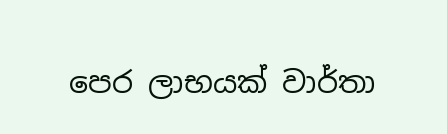පෙර ලාභයක් වාර්තා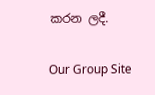කරන ලදී.

Our Group Site